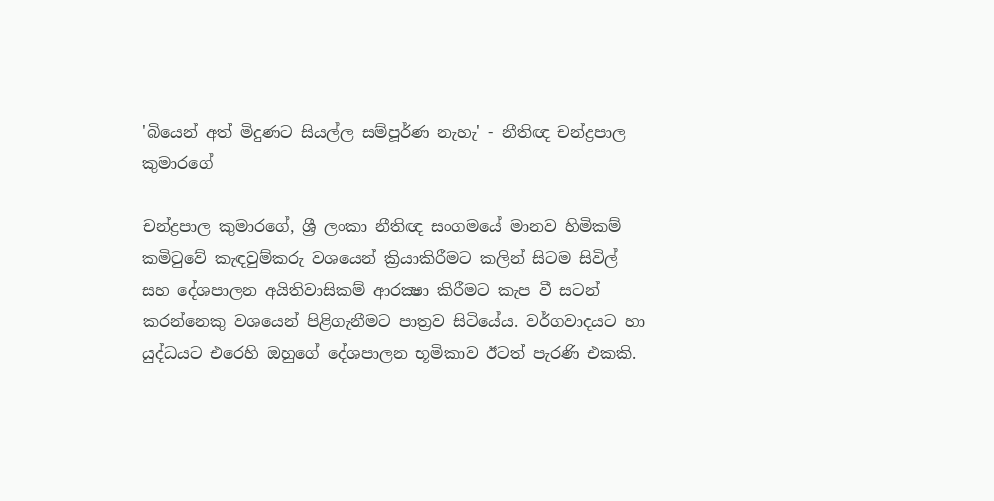'බියෙන් අත් මිදුණට සියල්ල සම්පූර්ණ නැහැ' - නීතිඥ චන්ද්‍රපාල කුමාරගේ

චන්ද්‍රපාල කුමාරගේ, ශ්‍රී ලංකා නීතිඥ සංගමයේ මානව හිමිකම් කමිටුවේ කැඳවුම්කරු වශයෙන් ක්‍රියාකිරීමට කලින් සිටම සිවිල් සහ දේශපාලන අයිතිවාසිකම් ආරක්‍ෂා කිරීමට කැප වී සටන් කරන්නෙකු වශයෙන් පිළිගැනීමට පාත්‍රව සිටියේය. වර්ගවාදයට හා යුද්ධයට එරෙහි ඔහුගේ දේශපාලන භූමිකාව ඊටත් පැරණි එකකි.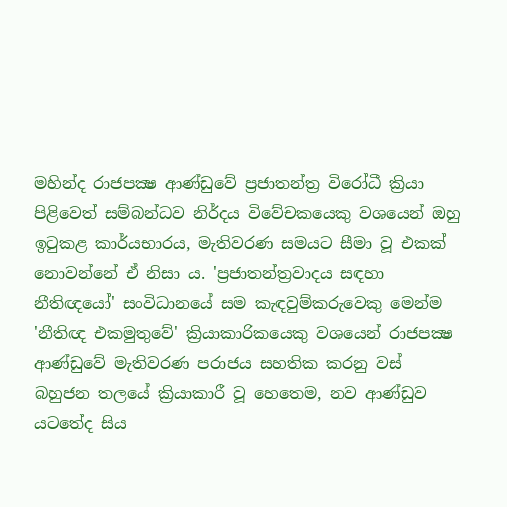මහින්ද රාජපක්‍ෂ ආණ්ඩුවේ ප්‍රජාතන්ත්‍ර විරෝධී ක්‍රියා පිළිවෙත් සම්බන්ධව නිර්දය විවේචකයෙකු වශයෙන් ඔහු ඉටුකළ කාර්යභාරය, මැතිවරණ සමයට සීමා වූ එකක් නොවන්නේ ඒ නිසා ය. 'ප්‍රජාතන්ත්‍රවාදය සඳහා නීතිඥයෝ' සංවිධානයේ සම කැඳවුම්කරුවෙකු මෙන්ම 'නීතිඥ එකමුතුවේ' ක්‍රියාකාරිකයෙකු වශයෙන් රාජපක්‍ෂ ආණ්ඩුවේ මැතිවරණ පරාජය සහතික කරනු වස් බහුජන තලයේ ක්‍රියාකාරී වූ හෙතෙම, නව ආණ්ඩුව යටතේද සිය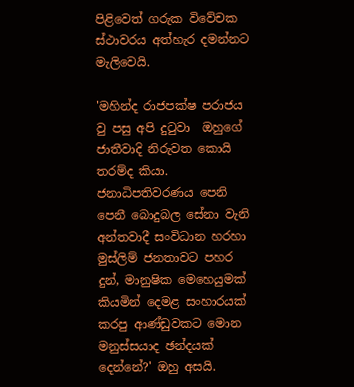පිළිවෙත් ගරුක විවේචක ස්ථාවරය අත්හැර දමන්නට මැලිවෙයි.

'මහින්ද රාජපක්ෂ පරාජය වු පසු අපි දුටුවා  ඔහුගේ ජාතීවාදි නිරුවත කොයි තරම්ද කියා. ජනාධිපතිවරණය පෙනි පෙනී බොදුබල සේනා වැනි අන්තවාදී සංවිධාන හරහා  මුස්ලිම් ජනතාවට පහර දුන්, මානුෂික මෙහෙයුමක් කියමින් දෙමළ සංහාරයක් කරපු ආණ්ඩුවකට මොන මනුස්සයාද ඡන්දයක් දෙන්නේ?' ඔහු අසයි.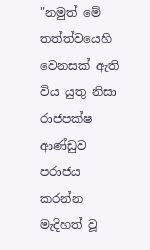"නමුත් මේ තත්ත්වයෙහි වෙනසක් ඇති විය යුතු නිසා රාජපක්ෂ ආණ්ඩුව පරාජය කරන්න මැදිහත් වූ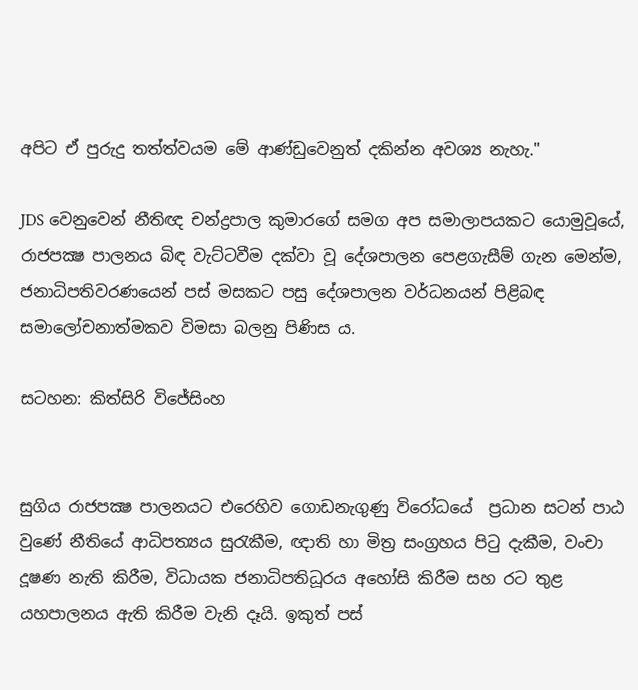අපිට ඒ පුරුදු තත්ත්වයම මේ ආණ්ඩුවෙනුත් දකින්න අවශ්‍ය නැහැ."

JDS වෙනුවෙන් නීතිඥ චන්ද්‍රපාල කුමාරගේ සමග අප සමාලාපයකට යොමුවූයේ,  රාජපක්‍ෂ පාලනය බිඳ වැට්ටවීම දක්වා වූ දේශපාලන පෙළගැසීම් ගැන මෙන්ම, ජනාධිපතිවරණයෙන් පස් මසකට පසු දේශපාලන වර්ධනයන් පිළිබඳ සමාලෝචනාත්මකව විමසා බලනු පිණිස ය.

සටහන: කිත්සිරි විජේසිංහ


සුගිය රාජපක්‍ෂ පාලනයට එරෙහිව ගොඩනැගුණු විරෝධයේ  ප්‍රධාන සටන් පාඨ වුණේ නීතියේ ආධිපත්‍යය සුරැකීම, ඥාති හා මිත්‍ර සංග්‍රහය පිටු දැකීම, වංචා දූෂණ නැති කිරීම, විධායක ජනාධිපතිධූරය අහෝසි කිරීම සහ රට තුළ යහපාලනය ඇති කිරීම වැනි දෑයි. ඉකුත් පස්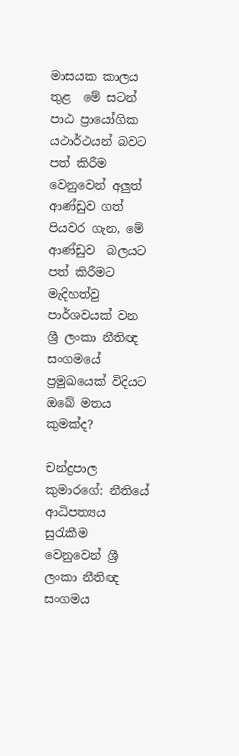මාසයක කාලය තුළ  මේ සටන් පාඨ ප්‍රායෝගික යථාර්ථයන් බවට පත් කිරීම වෙනුවෙන් අලුත් ආණ්ඩුව ගත් පියවර ගැන, මේ ආණ්ඩුව  බලයට පත් කිරීමට මැදිහත්වු පාර්ශවයක් වන ශ්‍රී ලංකා නීතිඥ සංගමයේ ප්‍රමුඛයෙක් විදියට ඔබේ මතය කුමක්ද?

චන්ද්‍රපාල කුමාරගේ: නීතියේ ආධිපත්‍යය සුරැකීම වෙනුවෙන් ශ්‍රී ලංකා නීතිඥ සංගමය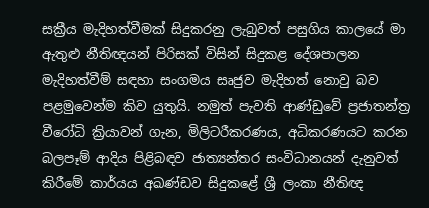සක්‍රීය මැදිහත්වීමක් සිදුකරනු ලැබුවත් පසුගිය කාලයේ මා ඇතුළු නීතිඥයන් පිරිසක් විසින් සිදුකළ දේශපාලන මැදිහත්වීම් සඳහා සංගමය සෘජුව මැදිහත් නොවු බව පළමුවෙන්ම කිව යුතුයි. නමුත් පැවති ආණ්ඩුවේ ප්‍රජාතන්ත්‍ර වීරෝධි ක්‍රියාවන් ගැන, මිලිටරීකරණය, අධිකරණයට කරන බලපෑම් ආදිය පිළිබඳව ජාත්‍යන්තර සංවිධානයන් දැනුවත් කිරීමේ කාර්යය අඛණ්ඩව සිදුකළේ ශ්‍රී ලංකා නීතිඥ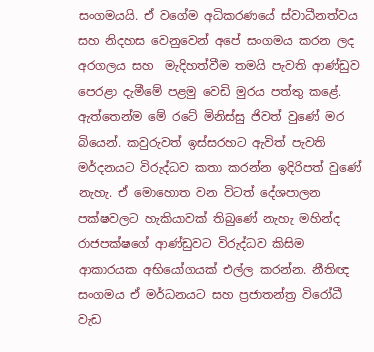සංගමයයි. ඒ වගේම අධිකරණයේ ස්වාධීනත්වය සහ නිදහස වෙනුවෙන් අපේ සංගමය කරන ලද අරගලය සහ  මැදිහත්වීම තමයි පැවති ආණ්ඩුව පෙරළා දැමීමේ පළමු වෙඩි මුරය පත්තු කළේ. ඇත්තෙන්ම මේ රටේ මිනිස්සු ජිවත් වුණේ මර බියෙන්. කවුරුවත් ඉස්සරහට ඇවිත් පැවති මර්දනයට විරුද්ධව කතා කරන්න ඉදිරිපත් වුණේ නැහැ. ඒ මොහොත වන විටත් දේශපාලන පක්ෂවලට හැකියාවක් තිබුණේ නැහැ මහින්ද රාජපක්ෂගේ ආණ්ඩුවට විරුද්ධව කිසිම ආකාරයක අභියෝගයක් එල්ල කරන්න. නීතිඥ සංගමය ඒ මර්ධනයට සහ ප්‍රජාතන්ත්‍ර විරෝධී වැඩ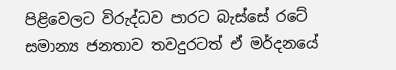පිළිවෙලට විරුද්ධව පාරට බැස්සේ රටේ සමාන්‍ය ජනතාව තවදුරටත් ඒ මර්දනයේ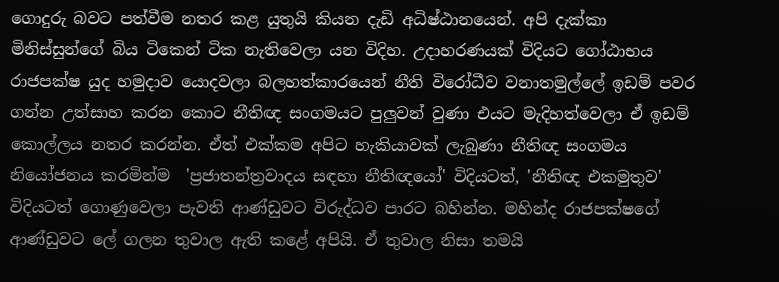ගොදුරු බවට පත්වීම නතර කළ යුතුයි කියන දැඩි අධිෂ්ඨානයෙන්. අපි දැක්කා මිනිස්සුන්ගේ බිය ටිකෙන් ටික නැතිවෙලා යන විදිහ. උදාහරණයක් විදියට ගෝඨාභය රාජපක්ෂ යුද හමුදාව යොදවලා බලහත්කාරයෙන් නීති විරෝධීව වනාතමුල්ලේ ඉඩම් පවර ගන්න උත්සාහ කරන කොට නීතිඥ සංගමයට පුලුවන් වුණා එයට මැදිහත්වෙලා ඒ ඉඩම් කොල්ලය නතර කරන්න. ඒත් එක්කම අපිට හැකියාවක් ලැබුණා නීතිඥ සංගමය නියෝජනය කරමින්ම  'ප්‍රජාතන්ත්‍රවාදය සඳහා නීතිඥයෝ' විදියටත්, 'නීතිඥ එකමුතුව' විදියටත් ගොණුවෙලා පැවති ආණ්ඩුවට විරුද්ධව පාරට බහින්න. මහින්ද රාජපක්ෂගේ ආණ්ඩුවට ලේ ගලන තුවාල ඇති කළේ අපියි. ඒ තුවාල නිසා තමයි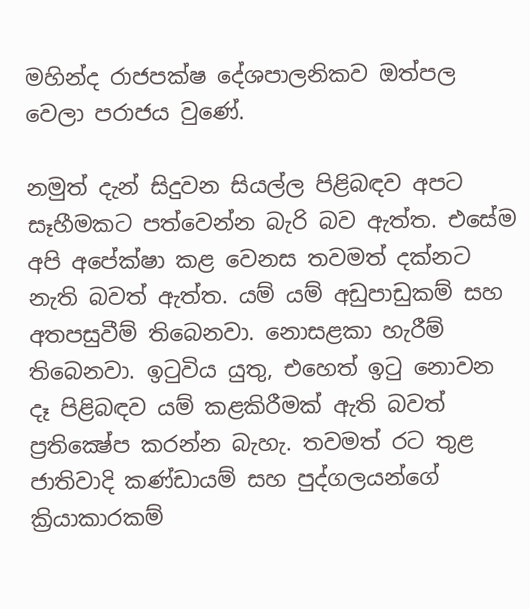මහින්ද රාජපක්ෂ දේශපාලනිකව ඔත්පල වෙලා පරාජය වුණේ.

නමුත් දැන් සිදුවන සියල්ල පිළිබඳව අපට සෑහීමකට පත්වෙන්න බැරි බව ඇත්ත. එසේම අපි අපේක්ෂා කළ වෙනස තවමත් දක්නට නැති බවත් ඇත්ත. යම් යම් අඩුපාඩුකම් සහ අතපසුවීම් තිබෙනවා. නොසළකා හැරීම් තිබෙනවා. ඉටුවිය යුතු, එහෙත් ඉටු නොවන දෑ පිළිබඳව යම් කළකිරීමක් ඇති බවත් ප්‍රතික්‍ෂේප කරන්න බැහැ. තවමත් රට තුළ ජාතිවාදි කණ්ඩායම් සහ පුද්ගලයන්ගේ ක්‍රියාකාරකම්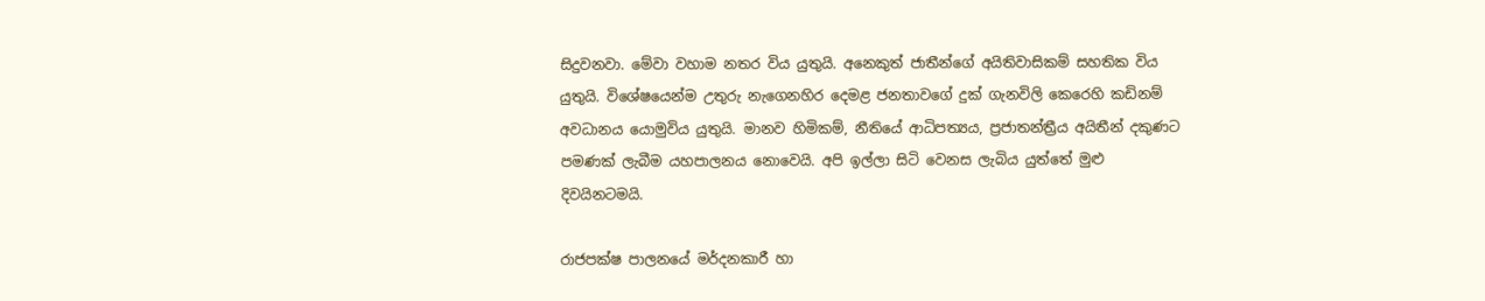සිදුවනවා. මේවා වහාම නතර විය යුතුයි. අනෙකුත් ජාතීන්ගේ අයිතිවාසිකම් සහතික විය යුතුයි. විශේෂයෙන්ම උතුරු නැගෙනහිර දෙමළ ජනතාවගේ දුක් ගැනවිලි කෙරෙහි කඩිනම් අවධානය යොමුවිය යුතුයි. මානව හිමිකම්, නීතියේ ආධිපත්‍යය, ප්‍රජාතන්ත්‍රීය අයිතීන් දකුණට පමණක් ලැබීම යහපාලනය නොවෙයි. අපි ඉල්ලා සිටි වෙනස ලැබිය යුත්තේ මුළු දිවයිනටමයි.

රාජපක්ෂ පාලනයේ මර්දනකාරී හා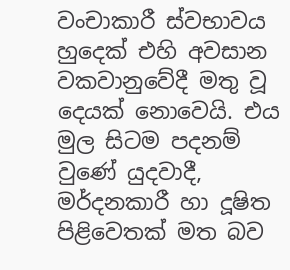වංචාකාරී ස්වභාවය හුදෙක් එහි අවසාන වකවානුවේදී මතු වූ දෙයක් නොවෙයි. එය මුල සිටම පදනම් වුණේ යුදවාදී, මර්දනකාරී හා දූෂිත පිළිවෙතක් මත බව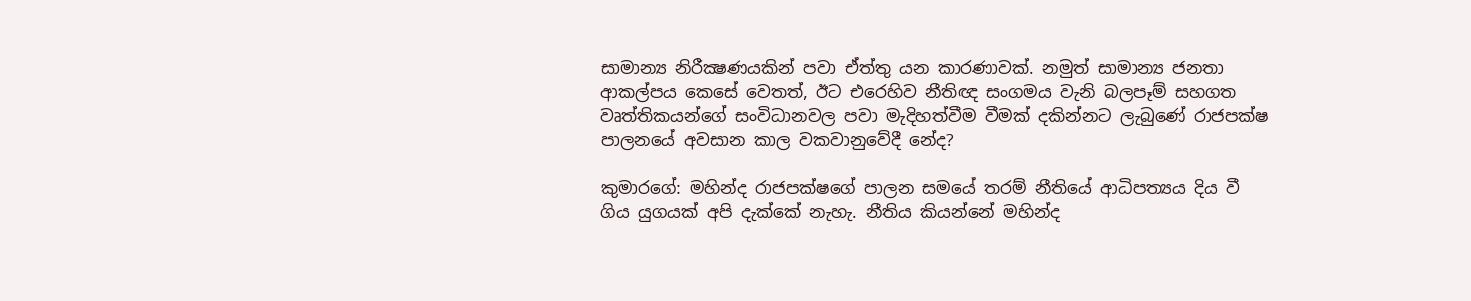සාමාන්‍ය නිරීක්‍ෂණයකින් පවා ඒත්තු යන කාරණාවක්. නමුත් සාමාන්‍ය ජනතා ආකල්පය කෙසේ වෙතත්, ඊට එරෙහිව නීතිඥ සංගමය වැනි බලපෑම් සහගත වෘත්තිකයන්ගේ සංවිධානවල පවා මැදිහත්වීම වීමක් දකින්නට ලැබුණේ රාජපක්ෂ පාලනයේ අවසාන කාල වකවානුවේදී නේද?

කුමාරගේ: මහින්ද රාජපක්ෂගේ පාලන සමයේ තරම් නීතියේ ආධිපත්‍යය දිය වී ගිය යුගයක් අපි දැක්කේ නැහැ. නීතිය කියන්නේ මහින්ද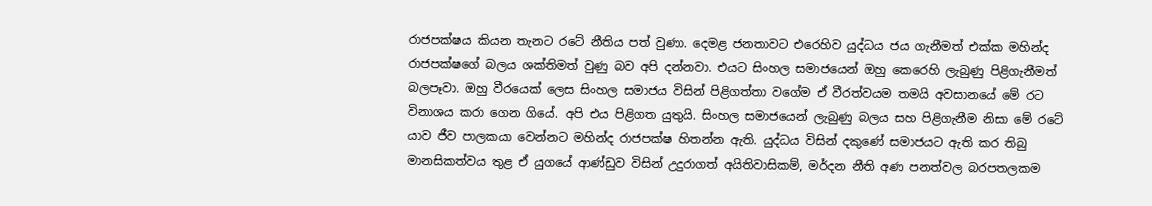රාජපක්ෂය කියන තැනට රටේ නීතිය පත් වුණා. දෙමළ ජනතාවට එරෙහිව යුද්ධය ජය ගැනීමත් එක්ක මහින්ද රාජපක්ෂගේ බලය ශක්තිමත් වුණු බව අපි දන්නවා. එයට සිංහල සමාජයෙන් ඔහු කෙරෙහි ලැබුණු පිළිගැනීමත් බලපෑවා. ඔහු වීරයෙක් ලෙස සිංහල සමාජය විසින් පිළිගත්තා වගේම ඒ වීරත්වයම තමයි අවසානයේ මේ රට විනාශය කරා ගෙන ගියේ. අපි එය පිළිගත යුතුයි. සිංහල සමාජයෙන් ලැබුණු බලය සහ පිළිගැනීම නිසා මේ රටේ යාව ජීව පාලකයා වෙන්නට මහින්ද රාජපක්ෂ හිතන්න ඇති. යුද්ධය විසින් දකුණේ සමාජයට ඇති කර තිබු මානසිකත්වය තුළ ඒ යුගයේ ආණ්ඩුව විසින් උදුරාගත් අයිතිවාසිකම්, මර්දන නීති අණ පනත්වල බරපතලකම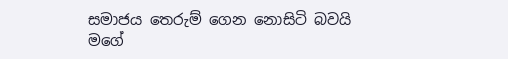සමාජය තෙරුම් ගෙන නොසිටි බවයි මගේ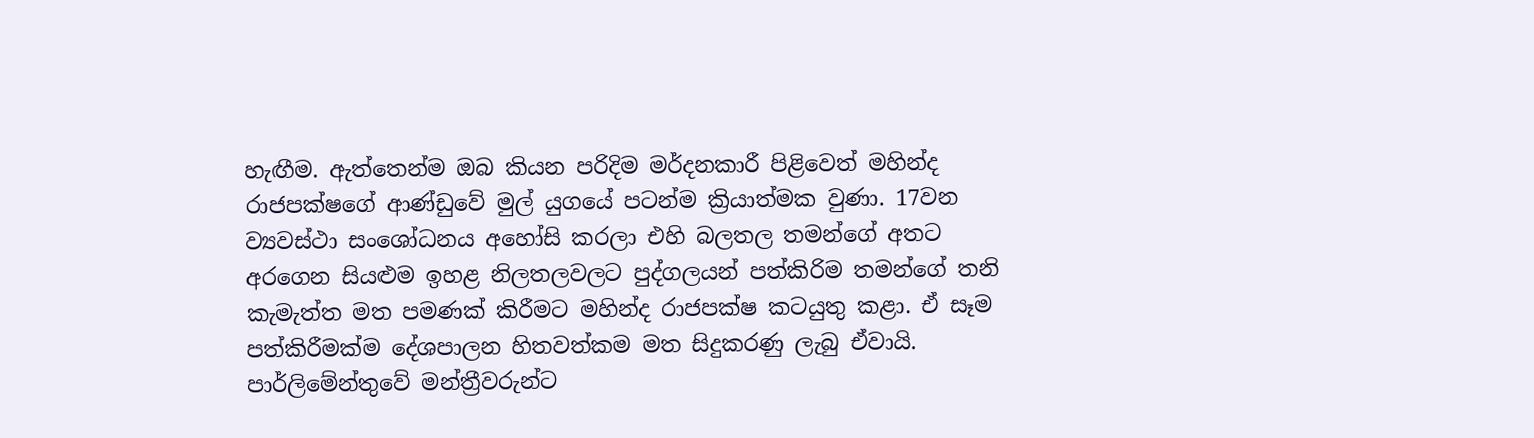හැඟීම. ඇත්තෙන්ම ඔබ කියන පරිදිම මර්දනකාරී පිළිවෙත් මහින්ද රාජපක්ෂගේ ආණ්ඩුවේ මුල් යුගයේ පටන්ම ක්‍රියාත්මක වුණා. 17වන ව්‍යවස්ථා සංශෝධනය අහෝසි කරලා එහි බලතල තමන්ගේ අතට අරගෙන සියළුම ඉහළ නිලතලවලට පුද්ගලයන් පත්කිරිම තමන්ගේ තනි කැමැත්ත මත පමණක් කිරීමට මහින්ද රාජපක්ෂ කටයුතු කළා. ඒ සෑම පත්කිරීමක්ම දේශපාලන හිතවත්කම මත සිදුකරණු ලැබු ඒවායි. පාර්ලිමේන්තුවේ මන්ත්‍රීවරුන්ට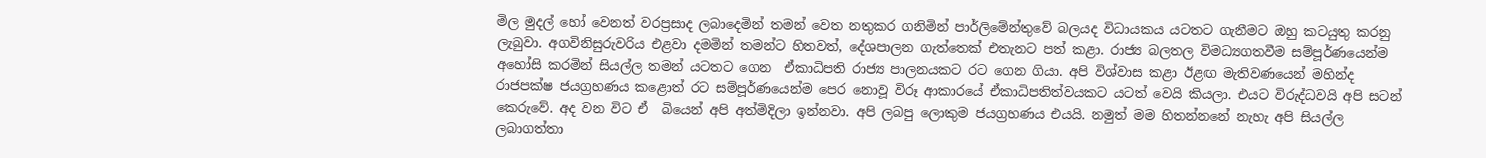මිල මුදල් හෝ වෙනත් වරප්‍රසාද ලබාදෙමින් තමන් වෙත නතුකර ගනිමින් පාර්ලිමේන්තුවේ බලයද විධායකය යටතට ගැනීමට ඔහු කටයුතු කරනු ලැබුවා. අගවිනිසුරුවරිය එළවා දමමින් තමන්ට හිතවත්, දේශපාලන ගැත්තෙක් එතැනට පත් කළා. රාජ්‍ය බලතල විමධ්‍යගතවීම සම්පූර්ණයෙන්ම අහෝසි කරමින් සියල්ල තමන් යටතට ගෙන  ඒකාධිපති රාජ්‍ය පාලනයකට රට ගෙන ගියා. අපි විශ්වාස කළා ඊළඟ මැතිවණයෙන් මහින්ද රාජපක්ෂ ජයග්‍රහණය කළොත් රට සම්පූර්ණයෙන්ම පෙර නොවූ විරූ ආකාරයේ ඒකාධිපතිත්වයකට යටත් වෙයි කියලා. එයට විරුද්ධවයි අපි සටන් කෙරුවේ. අද වන විට ඒ  බියෙන් අපි අත්මිදිලා ඉන්නවා. අපි ලබපු ලොකුම ජයග්‍රහණය එයයි. නමුත් මම හිතන්නනේ නැහැ අපි සියල්ල ලබාගත්තා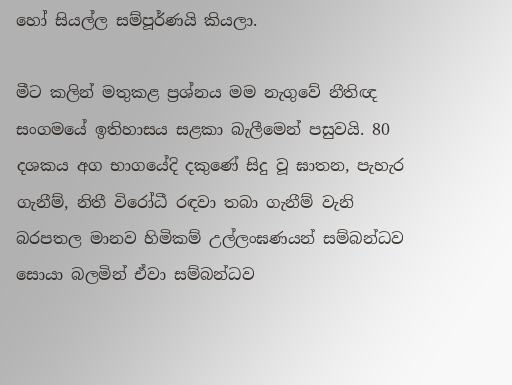හෝ සියල්ල සම්පූර්ණයි කියලා.

මීට කලින් මතුකළ ප්‍රශ්නය මම නැගුවේ නීතිඥ සංගමයේ ඉතිහාසය සළකා බැලීමෙන් පසුවයි. 80 දශකය අග භාගයේදි දකුණේ සිදු වූ ඝාතන, පැහැර ගැනීම්, නිතී විරෝධී රඳවා තබා ගැනීම් වැනි බරපතල මානව හිමිකම් උල්ලංඝණයන් සම්බන්ධව සොයා බලමින් ඒවා සම්බන්ධව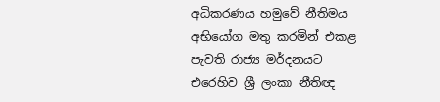අධිකරණය හමුවේ නීතිමය අභියෝග මතු කරමින් එකළ පැවති රාජ්‍ය මර්දනයට එරෙහිව ශ්‍රී ලංකා නීතිඥ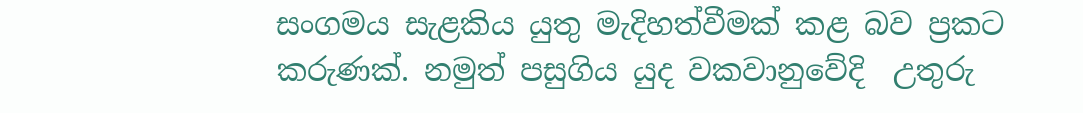සංගමය සැළකිය යුතු මැදිහත්වීමක් කළ බව ප්‍රකට කරුණක්. නමුත් පසුගිය යුද වකවානුවේදි  උතුරු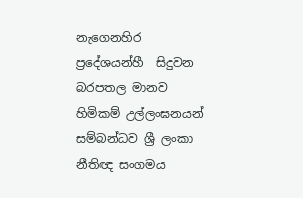නැගෙනහිර ප්‍රදේශයන්හී  සිදුවන බරපතල මානව හිමිකම් උල්ලංඝනයන් සම්බන්ධව ශ්‍රී ලංකා නීතිඥ සංගමය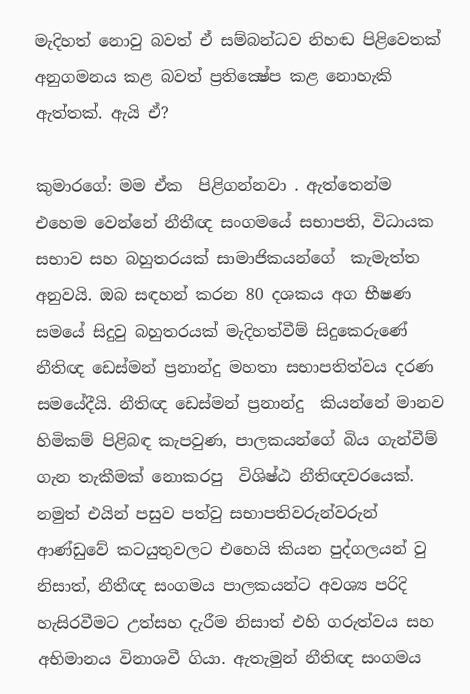මැදිහත් නොවු බවත් ඒ සම්බන්ධව නිහඬ පිළිවෙතක් අනුගමනය කළ බවත් ප්‍රතික්‍ෂේප කළ නොහැකි ඇත්තක්. ඇයි ඒ?

කුමාරගේ: මම ඒක  පිළිගන්නවා . ඇත්තෙන්ම එහෙම වෙන්නේ නීතීඥ සංගමයේ සභාපති, විධායක සභාව සහ බහුතරයක් සාමාජිකයන්ගේ  කැමැත්ත අනුවයි. ඔබ සඳහන් කරන 80 දශකය අග භීෂණ සමයේ සිදුවු බහුතරයක් මැදිහත්වීම් සිදුකෙරුණේ නීතිඥ ඩෙස්මන් ප්‍රනාන්දු මහතා සභාපතිත්වය දරණ සමයේදීයි. නීතිඥ ඩෙස්මන් ප්‍රනාන්දු  කියන්නේ මානව හිමිකම් පිළිබඳ කැපවුණ, පාලකයන්ගේ බිය ගැන්වීම් ගැන තැකීමක් නොකරපු  විශිෂ්ඨ නීතිඥවරයෙක්. නමුත් එයින් පසුව පත්වු සභාපතිවරුන්වරුන් ආණ්ඩුවේ කටයුතුවලට එහෙයි කියන පුද්ගලයන් වු නිසාත්, නීතීඥ සංගමය පාලකයන්ට අවශ්‍ය පරිදි හැසිරවීමට උත්සහ දැරීම නිසාත් එහි ගරුත්වය සහ අභිමානය විනාශවී ගියා. ඇතැමුන් නීතිඥ සංගමය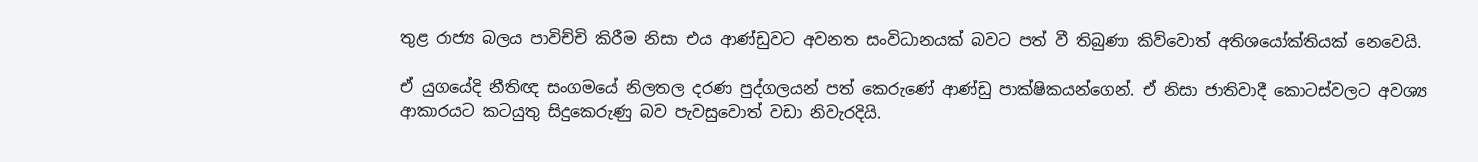තුළ රාජ්‍ය බලය පාවිච්චි කිරීම නිසා එය ආණ්ඩුවට අවනත සංවිධානයක් බවට පත් වී තිබුණා කිව්වොත් අතිශයෝක්තියක් නෙවෙයි.

ඒ යුගයේදි නීතිඥ සංගමයේ නිලතල දරණ පුද්ගලයන් පත් කෙරුණේ ආණ්ඩු පාක්ෂිකයන්ගෙන්. ඒ නිසා ජාතිවාදී කොටස්වලට අවශ්‍ය ආකාරයට කටයුතු සිදුකෙරුණු බව පැවසුවොත් වඩා නිවැරදියි.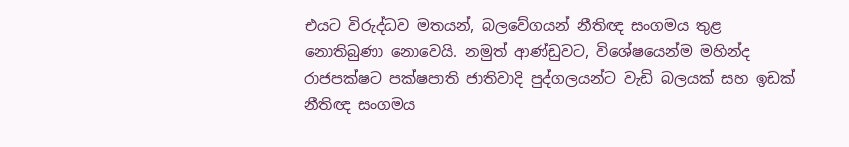එයට විරුද්ධව මතයන්, බලවේගයන් නීතිඥ සංගමය තුළ නොතිබුණා නොවෙයි. නමුත් ආණ්ඩුවට, විශේෂයෙන්ම මහින්ද රාජපක්ෂට පක්ෂපාති ජාතිවාදි පුද්ගලයන්ට වැඩි බලයක් සහ ඉඩක් නීතිඥ සංගමය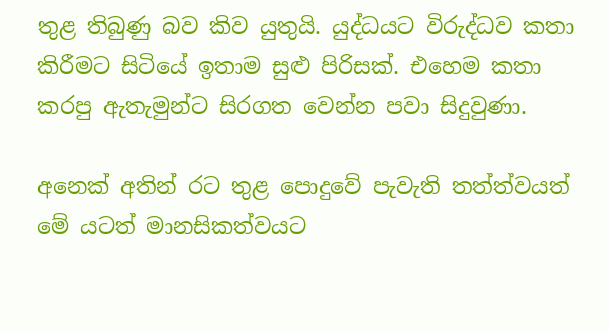තුළ තිබුණු බව කිව යුතුයි. යුද්ධයට විරුද්ධව කතා කිරීමට සිටියේ ඉතාම සුළු පිරිසක්. එහෙම කතා කරපු ඇතැමුන්ට සිරගත වෙන්න පවා සිදුවුණා.

අනෙක් අතින් රට තුළ පොදුවේ පැවැති තත්ත්වයත් මේ යටත් මානසිකත්වයට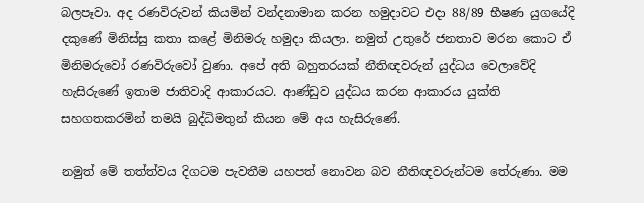බලපෑවා. අද රණවිරුවන් කියමින් වන්දනාමාන කරන හමුදාවට එදා 88/89 භීෂණ යුගයේදි දකුණේ මිනිස්සු කතා කළේ මිනිමරු හමුදා කියලා. නමුත් උතුරේ ජනතාව මරන කොට ඒ මිනිමරුවෝ රණවිරුවෝ වුණා. අපේ අති බහුතරයක් නීතිඥවරුන් යුද්ධය වෙලාවේදි හැසිරුණේ ඉතාම ජාතිවාදි ආකාරයට. ආණ්ඩුව යුද්ධය කරන ආකාරය යුක්ති සහගතකරමින් තමයි බුද්ධිමතුන් කියන මේ අය හැසිරුණේ.

නමුත් මේ තත්ත්වය දිගටම පැවතීම යහපත් නොවන බව නීතිඥවරුන්ටම තේරුණා. මම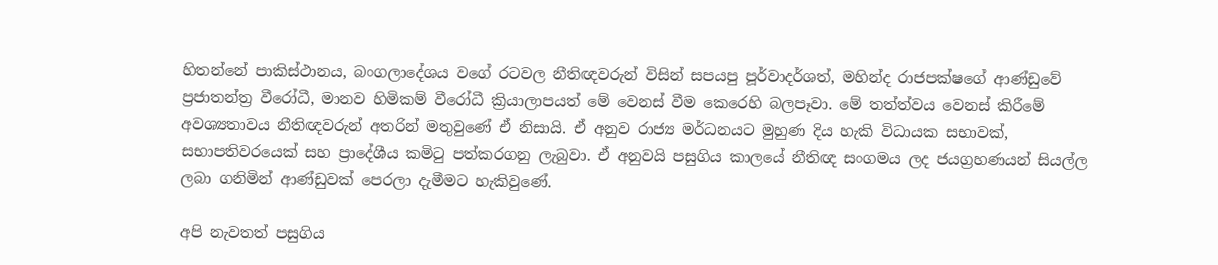හිතන්නේ පාකිස්ථානය, බංගලාදේශය වගේ රටවල නීතිඥවරුන් විසින් සපයපු පූර්වාදර්ශත්, මහින්ද රාජපක්ෂගේ ආණ්ඩුවේ ප්‍රජාතන්ත්‍ර වීරෝධී, මානව හිමිකම් වීරෝධී ක්‍රියාලාපයත් මේ වෙනස් වීම කෙරෙහි බලපෑවා. මේ තත්ත්වය වෙනස් කිරීමේ අවශ්‍යතාවය නීතිඥවරුන් අතරින් මතුවුණේ ඒ නිසායි. ඒ අනුව රාජ්‍ය මර්ධනයට මුහුණ දිය හැකි විධායක සභාවක්, සභාපතිවරයෙක් සහ ප්‍රාදේශීය කමිටු පත්කරගනු ලැබුවා. ඒ අනුවයි පසුගිය කාලයේ නීතිඥ සංගමය ලද ජයග්‍රහණයන් සියල්ල ලබා ගනිමින් ආණ්ඩුවක් පෙරලා දැමීමට හැකිවුණේ.

අපි නැවතත් පසුගිය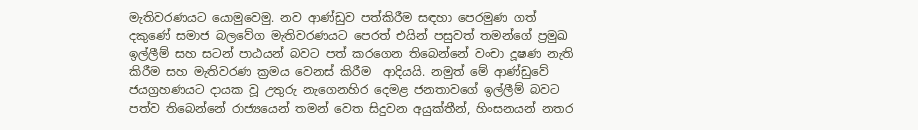මැතිවරණයට යොමුවෙමු. නව ආණ්ඩුව පත්කිරීම සඳහා පෙරමුණ ගත් දකුණේ සමාජ බලවේග මැතිවරණයට පෙරත් එයින් පසුවත් තමන්ගේ ප්‍රමුඛ ඉල්ලීම් සහ සටන් පාඨයන් බවට පත් කරගෙන තිබෙන්නේ වංචා දූෂණ නැති කිරීම සහ මැතිවරණ ක්‍රමය වෙනස් කිරීම  ආදියයි. නමුත් මේ ආණ්ඩුවේ ජයග්‍රහණයට දායක වූ උතුරු නැගෙනහිර දෙමළ ජනතාවගේ ඉල්ලීම් බවට පත්ව තිබෙන්නේ රාජ්‍යයෙන් තමන් වෙත සිදුවන අයුක්තීන්, හිංසනයන් නතර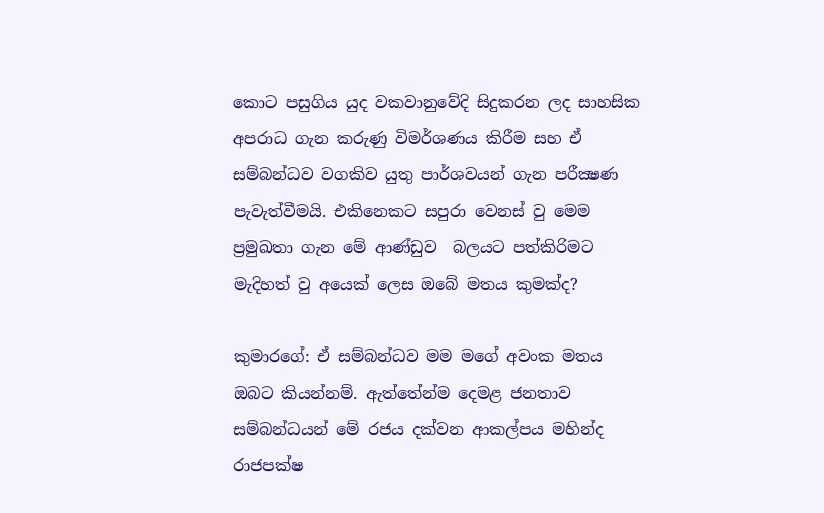කොට පසුගිය යුද වකවානුවේදි සිදුකරන ලද සාහසික අපරාධ ගැන කරුණු විමර්ශණය කිරීම සහ ඒ සම්බන්ධව වගකිව යුතු පාර්ශවයන් ගැන පරීක්‍ෂණ පැවැත්වීමයි. එකිනෙකට සපුරා වෙනස් වු මෙම ප්‍රමුඛතා ගැන මේ ආණ්ඩුව  බලයට පත්කිරිමට මැදිහත් වු අයෙක් ලෙස ඔබේ මතය කුමක්ද?

කුමාරගේ: ඒ සම්බන්ධව මම මගේ අවංක මතය ඔබට කියන්නම්. ඇත්තේන්ම දෙමළ ජනතාව සම්බන්ධයන් මේ රජය දක්වන ආකල්පය මහින්ද රාජපක්ෂ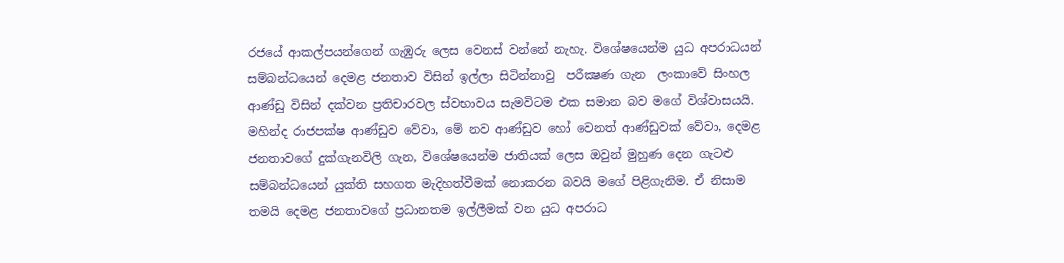රජයේ ආකල්පයන්ගෙන් ගැඹුරු ලෙස වෙනස් වන්නේ නැහැ. විශේෂයෙන්ම යුධ අපරාධයන් සම්බන්ධයෙන් දෙමළ ජනතාව විසින් ඉල්ලා සිටින්නාවු  පරීක්‍ෂණ ගැන  ලංකාවේ සිංහල ආණ්ඩු විසින් දක්වන ප්‍රතිචාරවල ස්වභාවය සැමවිටම එක සමාන බව මගේ විශ්වාසයයි. මහින්ද රාජපක්ෂ ආණ්ඩුව වේවා, මේ නව ආණ්ඩුව හෝ වෙනත් ආණ්ඩුවක් වේවා, දෙමළ ජනතාවගේ දුක්ගැනවිලි ගැන, විශේෂයෙන්ම ජාතියක් ලෙස ඔවුන් මුහුණ දෙන ගැටළු සම්බන්ධයෙන් යුක්ති සහගත මැදිහත්වීමක් නොකරන බවයි මගේ පිළිගැනිම. ඒ නිසාම තමයි දෙමළ ජනතාවගේ ප්‍රධානතම ඉල්ලීමක් වන යුධ අපරාධ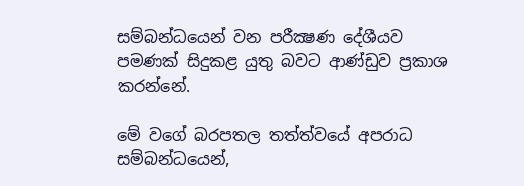සම්බන්ධයෙන් වන පරීක්‍ෂණ දේශීයව පමණක් සිදුකළ යුතු බවට ආණ්ඩුව ප්‍රකාශ කරන්නේ.

මේ වගේ බරපතල තත්ත්වයේ අපරාධ සම්බන්ධයෙන්,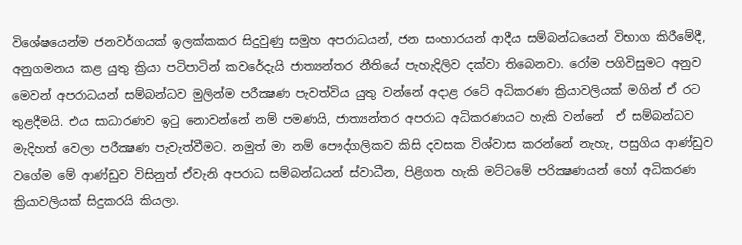විශේෂයෙන්ම ජනවර්ගයක් ඉලක්කකර සිදුවුණු සමුහ අපරාධයන්, ජන සංහාරයන් ආදීය සම්බන්ධයෙන් විභාග කිරීමේදී, අනුගමනය කළ යුතු ක්‍රියා පටිපාටින් කවරේදැයි ජාත්‍යන්තර නීතියේ පැහැදිලිව දක්වා තිබෙනවා. රෝම පගිවිසුමට අනුව මෙවන් අපරාධයන් සම්බන්ධව මුලින්ම පරීක්‍ෂණ පැවත්විය යුතු වන්නේ අදාළ රටේ අධිකරණ ක්‍රියාවලියක් මගින් ඒ රට තුළදීමයි. එය සාධාරණව ඉටු නොවන්නේ නම් පමණයි, ජාත්‍යන්තර අපරාධ අධිකරණයට හැකි වන්නේ  ඒ සම්බන්ධව මැදිහත් වෙලා පරීක්‍ෂණ පැවැත්වීමට. නමුත් මා නම් පෞද්ගලිකව කිසි දවසක විශ්වාස කරන්නේ නැහැ, පසුගිය ආණ්ඩුව වගේම මේ ආණ්ඩුව විසිනුත් ඒවැනි අපරාධ සම්බන්ධයන් ස්වාධීන, පිළිගත හැකි මට්ටමේ පරික්‍ෂණයන් හෝ අධිකරණ ක්‍රියාවලියක් සිදුකරයි කියලා.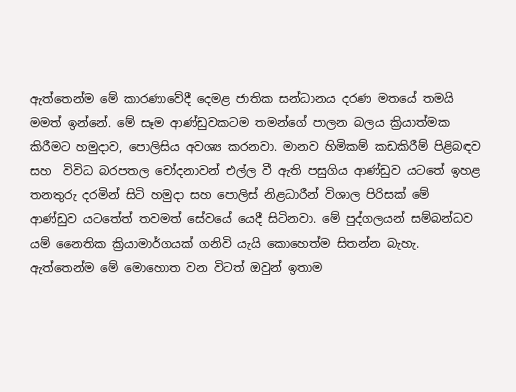ඇත්තෙන්ම මේ කාරණාවේදී දෙමළ ජාතික සන්ධානය දරණ මතයේ තමයි මමත් ඉන්නේ. මේ සෑම ආණ්ඩුවකටම තමන්ගේ පාලන බලය ක්‍රියාත්මක කිරීමට හමුදාව, පොලිසිය අවශ්‍ය කරනවා. මානව හිමිකම් කඩකිරීම් පිළිබඳව සහ  විවිධ බරපතල චෝදනාවන් එල්ල වී ඇති පසුගිය ආණ්ඩුව යටතේ ඉහළ තනතුරු දරමින් සිටි හමුදා සහ පොලිස් නිළධාරීන් විශාල පිරිසක් මේ ආණ්ඩුව යටතේත් තවමත් සේවයේ යෙදී සිටිනවා. මේ පුද්ගලයන් සම්බන්ධව යම් නෛතික ක්‍රියාමාර්ගයක් ගනිවි යැයි කොහෙත්ම සිතන්න බැහැ. ඇත්තෙන්ම මේ මොහොත වන විටත් ඔවුන් ඉතාම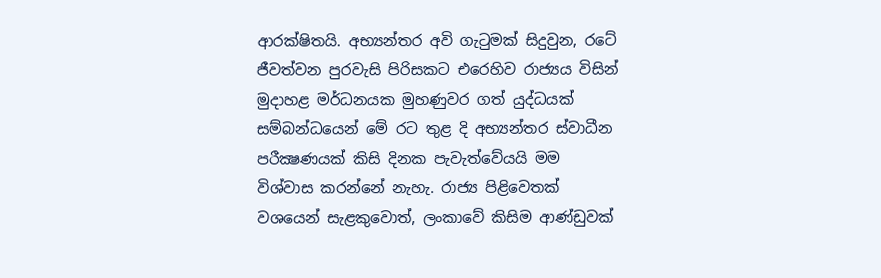ආරක්ෂිතයි. අභ්‍යන්තර අවි ගැටුමක් සිදුවුන, රටේ ජීවත්වන පුරවැසි පිරිසකට එරෙහිව රාජ්‍යය විසින් මුදාහළ මර්ධනයක මුහණුවර ගත් යුද්ධයක් සම්බන්ධයෙන් මේ රට තුළ දි අභ්‍යන්තර ස්වාධීන පරීක්‍ෂණයක් කිසි දිනක පැවැත්වේයයි මම විශ්වාස කරන්නේ නැහැ. රාජ්‍ය පිළිවෙතක් වශයෙන් සැළකුවොත්, ලංකාවේ කිසිම ආණ්ඩුවක්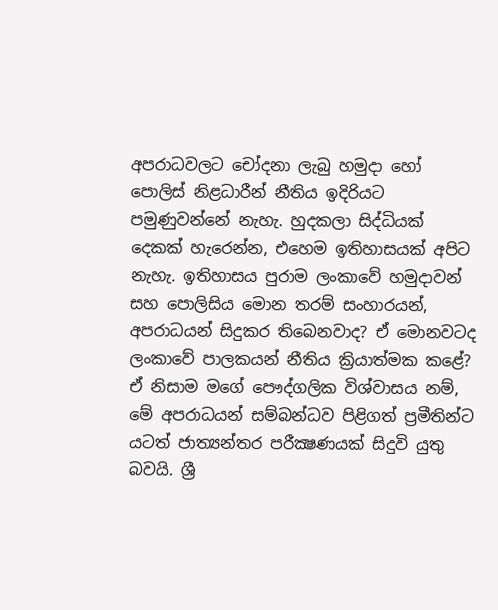අපරාධවලට චෝදනා ලැබු හමුදා හෝ පොලිස් නිළධාරීන් නීතිය ඉදිරියට පමුණුවන්නේ නැහැ. හුදකලා සිද්ධියක් දෙකක් හැරෙන්න, එහෙම ඉතිහාසයක් අපිට නැහැ. ඉතිහාසය පුරාම ලංකාවේ හමුදාවන් සහ පොලිසිය මොන තරම් සංහාරයන්, අපරාධයන් සිදුකර තිබෙනවාද‍? ඒ මොනවටද ලංකාවේ පාලකයන් නීතිය ක්‍රියාත්මක කළේ?  ඒ නිසාම මගේ පෞද්ගලික විශ්වාසය නම්, මේ අපරාධයන් සම්බන්ධව පිළිගත් ප්‍රමීතින්ට යටත් ජාත්‍යන්තර පරීක්‍ෂණයක් සිදුවි යුතු බවයි. ශ්‍රී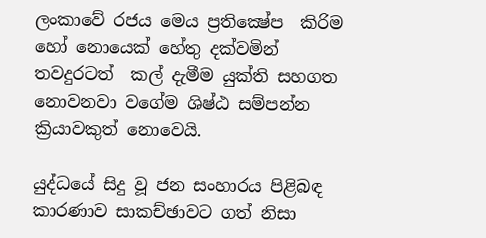ලංකාවේ රජය මෙය ප්‍රතික්‍ෂේප  කිරිම හෝ නොයෙක් හේතු දක්වමින් තවදුරටත්  කල් දැමීම යුක්ති සහගත නොවනවා වගේම ශිෂ්ඨ සම්පන්න ක්‍රියාවකුත් නොවෙයි.

යුද්ධයේ සිදු වූ ජන සංහාරය පිළිබඳ කාරණාව සාකච්ඡාවට ගත් නිසා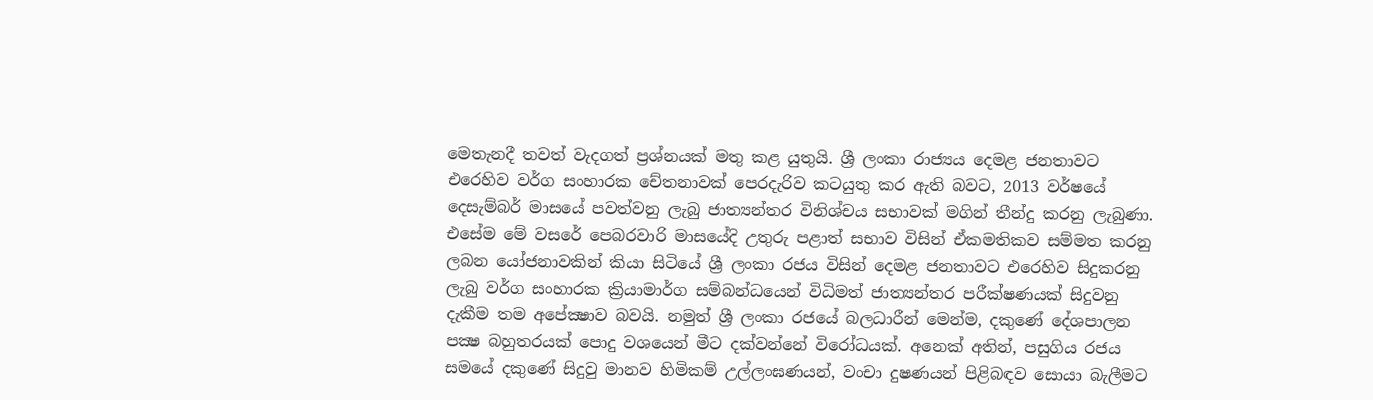මෙතැනදී තවත් වැදගත් ප්‍රශ්නයක් මතු කළ යුතුයි. ශ්‍රී ලංකා රාජ්‍යය දෙමළ ජනතාවට එරෙහිව වර්ග සංහාරක චේතනාවක් පෙරදැරිව කටයුතු කර ඇති බවට, 2013 වර්ෂයේ දෙසැම්බර් මාසයේ පවත්වනු ලැබු ජාත්‍යන්තර විනිශ්චය සභාවක් මගින් තීන්දු කරනු ලැබුණා. එසේම මේ වසරේ පෙබරවාරි මාසයේදි උතුරු පළාත් සභාව විසින් ඒකමතිකව සම්මත කරනු ලබන යෝජනාවකින් කියා සිටියේ ශ්‍රී ලංකා රජය විසින් දෙමළ ජනතාවට එරෙහිව සිදුකරනු ලැබු වර්ග සංහාරක ක්‍රියාමාර්ග සම්බන්ධයෙන් විධිමත් ජාත්‍යන්තර පරීක්ෂණයක් සිදුවනු දැකීම තම අපේක්‍ෂාව බවයි. නමුත් ශ්‍රී ලංකා රජයේ බලධාරීන් මෙන්ම, දකුණේ දේශපාලන පක්‍ෂ බහුතරයක් පොදු වශයෙන් මීට දක්වන්නේ විරෝධයක්. අනෙක් අතින්, පසුගිය රජය සමයේ දකුණේ සිදුවු මානව හිමිකම් උල්ලංඝණයන්, වංචා දුෂණයන් පිළිබඳව සොයා බැලීමට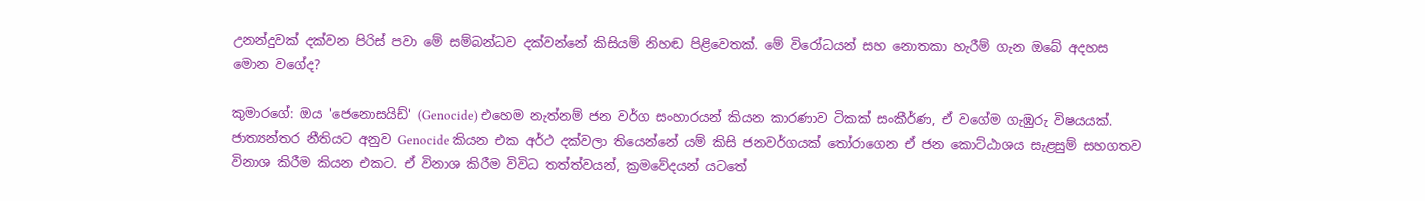උනන්දුවක් දක්වන පිරිස් පවා මේ සම්බන්ධව දක්වන්නේ කිසියම් නිහඬ පිළිවෙතක්. මේ විරෝධයන් සහ නොතකා හැරීම් ගැන ඔබේ අදහස මොන වගේද?

කුමාරගේ: ඔය 'ජෙනොසයිඩ්' (Genocide) එහෙම නැත්නම් ජන වර්ග සංහාරයන් කියන කාරණාව ටිකක් සංකීර්ණ, ඒ වගේම ගැඹුරු විෂයයක්.  ජාත්‍යන්තර නීතියට අනුව Genocide කියන එක අර්ථ දක්වලා තියෙන්නේ යම් කිසි ජනවර්ගයක් තෝරාගෙන ඒ ජන කොට්ඨාශය සැළසුම් සහගතව විනාශ කිරීම කියන එකට. ඒ විනාශ කිරීම විවිධ තත්ත්වයන්, ක්‍රමවේදයන් යටතේ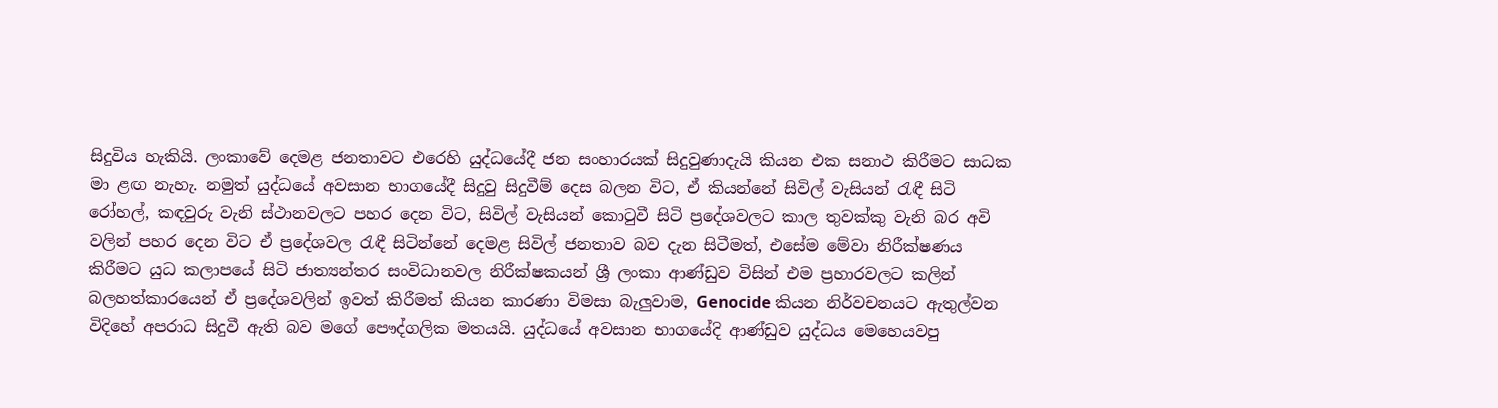සිදුවිය හැකියි. ලංකාවේ දෙමළ ජනතාවට එරෙහි යුද්ධයේදී ජන සංහාරයක් සිදුවුණාදැයි කියන එක සනාථ කිරීමට සාධක මා ළඟ නැහැ. නමුත් යුද්ධයේ අවසාන භාගයේදී සිදුවු සිදුවීම් දෙස බලන විට, ඒ කියන්නේ සිවිල් වැසියන් රැඳී සිටි රෝහල්, කඳවුරු වැනි ස්ථානවලට පහර දෙන විට, සිවිල් වැසියන් කොටුවී සිටි ප්‍රදේශවලට කාල තුවක්කු වැනි බර අවි වලින් පහර දෙන විට ඒ ප්‍රදේශවල රැඳී සිටින්නේ දෙමළ සිවිල් ජනතාව බව දැන සිටීමත්, එසේම මේවා නිරීක්ෂණය කිරීමට යුධ කලාපයේ සිටි ජාත්‍යන්තර සංවිධානවල නිරීක්ෂකයන් ශ්‍රී ලංකා ආණ්ඩුව විසින් එම ප්‍රහාරවලට කලින් බලහත්කාරයෙන් ඒ ප්‍රදේශවලින් ඉවත් කිරීමත් කියන කාරණා විමසා බැලුවාම, Genocide කියන නිර්වචනයට ඇතුල්වන විදිහේ අපරාධ සිදුවී ඇති බව මගේ පෞද්ගලික මතයයි. යුද්ධයේ අවසාන භාගයේදි ආණ්ඩුව යුද්ධය මෙහෙයවපු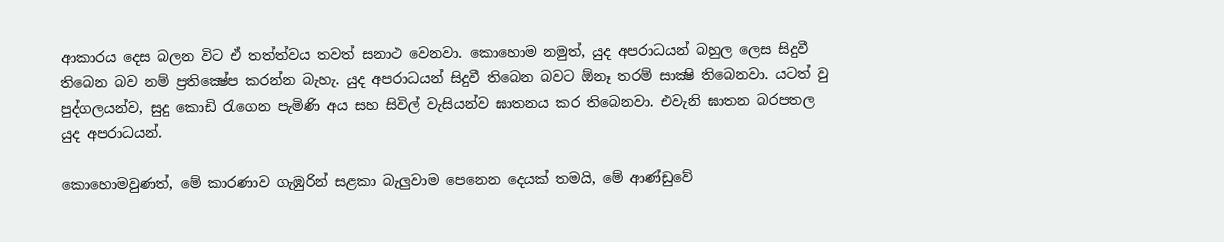ආකාරය දෙස බලන විට ඒ තත්ත්වය තවත් සනාථ වෙනවා. කොහොම නමුත්, යුද අපරාධයන් බහුල ලෙස සිදුවී තිබෙන බව නම් ප්‍රතික්‍ෂේප කරන්න බැහැ. යුද අපරාධයන් සිදුවී තිබෙන බවට ඕනෑ තරම් සාක්‍ෂි තිබෙනවා. යටත් වු පුද්ගලයන්ව, සුදු කොඩි රැගෙන පැමිණි අය සහ සිවිල් වැසියන්ව ඝාතනය කර ති‍බෙනවා. එවැනි ඝාතන බරපතල යුද අපරාධයන්.

කොහොමවුණත්, මේ කාරණාව ගැඹුරින් සළකා බැලුවාම පෙනෙන දෙයක් තමයි, මේ ආණ්ඩුවේ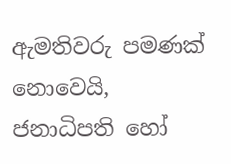ඇමතිවරු පමණක් නොවෙයි, ජනාධිපති හෝ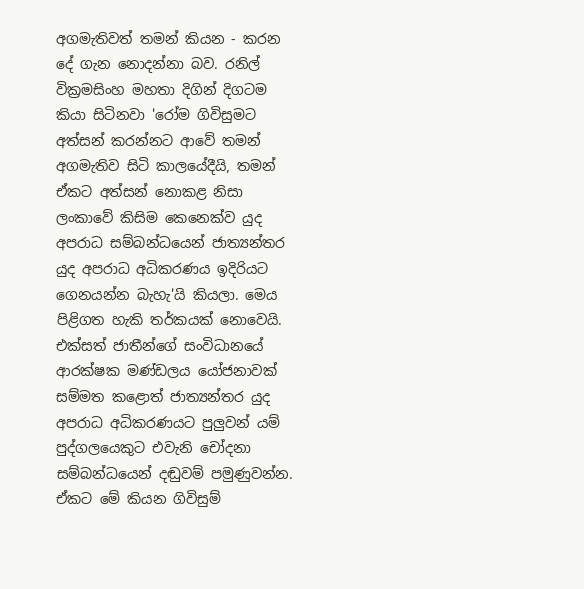අගමැතිවත් තමන් කියන - කරන දේ ගැන නොදන්නා බව. රනිල් වික්‍රමසිංහ මහතා දිගින් දිගටම කියා සිටිනවා 'රෝම ගිවිසුමට අත්සන් කරන්නට ආවේ තමන් අගමැතිව සිටි කාලයේදීයි, තමන් ඒකට අත්සන් නොකළ නිසා ලංකාවේ කිසිම කෙනෙක්ව යුද අපරාධ සම්බන්ධයෙන් ජාත්‍යන්තර යුද අපරාධ අධිකරණය ඉදිරියට ගෙනයන්න බැහැ'යි කියලා. මෙය පිළිගත හැකි තර්කයක් නොවෙයි. එක්සත් ජාතීන්ගේ සංවිධානයේ ආරක්ෂක මණ්ඩලය යෝජනාවක් සම්මත කළොත් ජාත්‍යන්තර යුද අපරාධ අධිකරණයට පුලුවන් යම් පුද්ගලයෙකුට එවැනි චෝදනා සම්බන්ධයෙන් දඬුවම් පමුණුවන්න. ඒකට මේ කියන ගිවිසුම්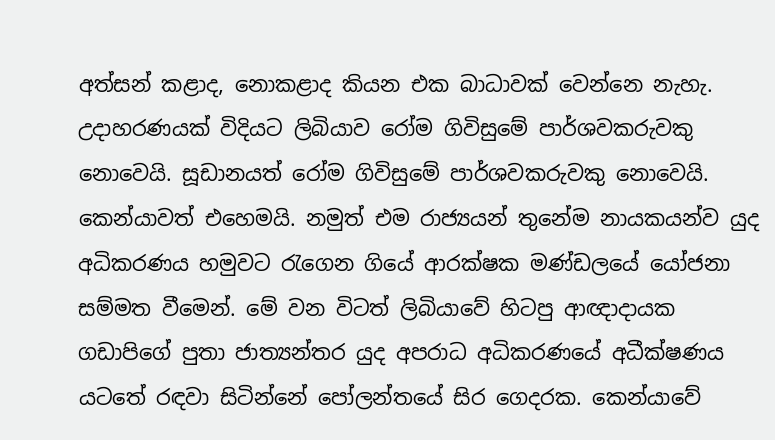අත්සන් කළාද, නොකළාද කියන එක බාධාවක් වෙන්නෙ නැහැ. උදාහරණයක් විදියට ලිබියාව රෝම ගිවිසුමේ පාර්ශවකරුවකු නොවෙයි. සූඩානයත් රෝම ගිවිසුමේ පාර්ශවකරුවකු නොවෙයි. කෙන්යාවත් එහෙමයි. නමුත් එම රාජ්‍යයන් තුනේම නායකයන්ව යුද අධිකරණය හමුවට රැගෙන ගියේ ආරක්ෂක මණ්ඩලයේ යෝජනා සම්මත වීමෙන්. මේ වන විටත් ලිබියාවේ හිටපු ආඥාදායක ගඩාපිගේ පුතා ජාත්‍යන්තර යුද අපරාධ අධිකරණයේ අධීක්ෂණය යටතේ රඳවා සිටින්නේ පෝලන්තයේ සිර ගෙදරක. කෙන්යාවේ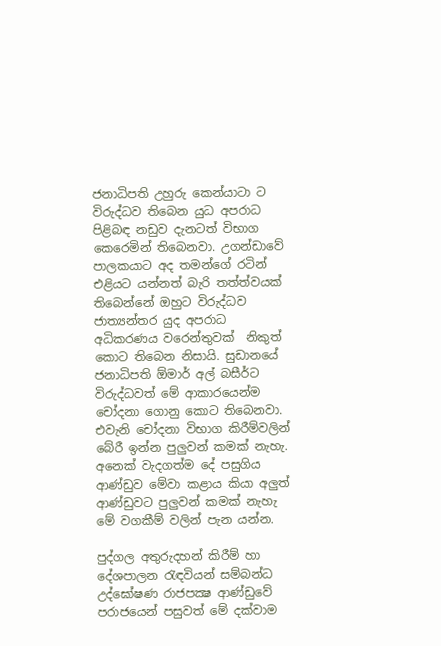ජනාධිපති උහුරු කෙන්යාටා ට විරුද්ධව තිබෙන යුධ අපරාධ පිළිබඳ නඩුව දැනටත් විභාග කෙරෙමින් තිබෙනවා. උගන්ඩාවේ පාලකයාට අද තමන්ගේ රටින් එළියට යන්නත් බැරි තත්ත්වයක් තිබෙන්නේ ඔහුට විරුද්ධව ජාත්‍යන්තර යුද අපරාධ අධිකරණය වරෙන්තුවක්  නිකුත් කොට තිබෙන නිසායි. සුඩානයේ ජනාධිපති ඕමාර් අල් බසීර්ට විරුද්ධවත් මේ ආකාරයෙන්ම චෝදනා ගොනු කොට තිබෙනවා. එවැනි චෝදනා විභාග කිරීම්වලින්  බේරී ඉන්න පුලුවන් කමක් නැහැ. අනෙක් වැදගත්ම දේ පසුගිය ආණ්ඩුව මේවා කළාය කියා අලුත් ආණ්ඩුවට පුලුවන් කමක් නැහැ මේ වගකීම් වලින් පැන යන්න.

පුද්ගල අතුරුදහන් කිරීම් හා දේශපාලන රැඳවියන් සම්බන්ධ උද්ඝෝෂණ රාජපක්‍ෂ ආණ්ඩුවේ පරාජයෙන් පසුවත් මේ දක්වාම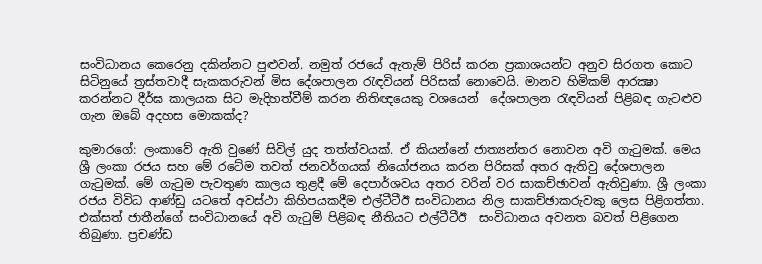සංවිධාන‍ය කෙරෙනු දකින්නට පුළුවන්. නමුත් රජයේ ඇතැම් පිරිස් කරන ප්‍රකාශයන්ට අනුව සිරගත කොට සිටිනුයේ ත්‍රස්තවාදී සැකකරුවන් මිස දේශපාලන රැඳවියන් පිරිසක් නොවෙයි. මානව හිමිකම් ආරක්‍ෂා කරන්නට දීර්ඝ කාලයක සිට මැදිහත්වීම් කරන නිතිඥයෙකු වශයෙන්  දේශපාලන රැඳවියන් පිළිබඳ ගැටළුව ගැන ඔබේ අදහස ‍මොකක්ද?

කුමාරගේ: ලංකාවේ ඇති වුණේ සිවිල් යුද තත්ත්වයක්. ඒ කියන්නේ ජාත්‍යන්තර නොවන අවි ගැටුමක්. මෙය ශ්‍රී ලංකා රජය සහ මේ රටේම තවත් ජනවර්ගයක් නියෝජනය කරන පිරිසක් අතර ඇතිවු දේශපාලන ගැටුමක්. මේ ගැටුම පැවතුණ කාලය තුළදී මේ දෙපාර්ශවය අතර වරින් වර සාකච්ඡාවන් ඇතිවුණා. ශ්‍රී ලංකා රජය විවිධ ආණ්ඩු යටතේ අවස්ථා කිහිපයකදීම එල්ටීටීඊ සංවි‍ධානය නිල සාකච්ඡාකරුවකු ලෙස පිළිගත්තා. එක්සත් ජාතීන්ගේ සංවිධානයේ අවි ගැටුම් පිළිබඳ නීතියට එල්ටීටීඊ  සංවිධානය අවනත බවත් පිළිගෙන තිබුණා. ප්‍රචණ්ඩ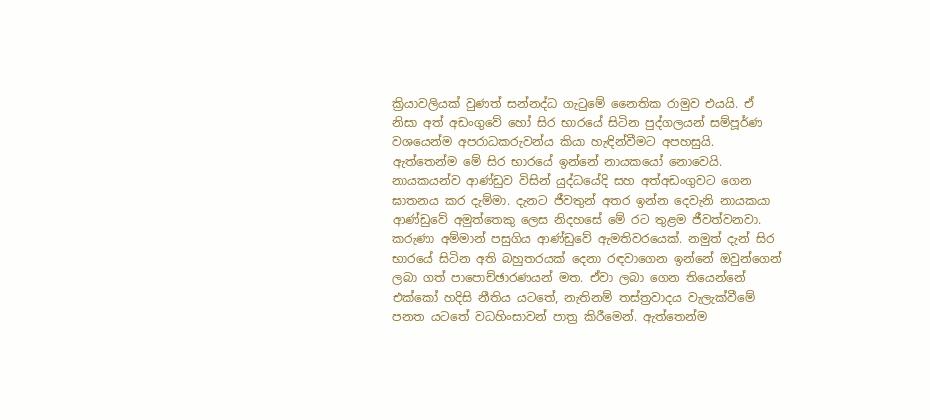ක්‍රියාවලියක් වුණත් සන්නද්ධ ගැටුමේ නෛතික රාමුව එයයි. ඒ නිසා අත් අඩංගුවේ හෝ සිර භාරයේ සිටින පුද්ගලයන් සම්පූර්ණ වශයෙන්ම අපරාධකරුවන්ය කියා හැඳින්වීමට අපහසුයි. ඇත්තෙන්ම මේ සිර භාරයේ ඉන්නේ නායකයෝ නොවෙයි. නායකයන්ව ආණ්ඩුව විසින් යුද්ධයේදි සහ අත්අඩංගුවට ගෙන ඝාතනය කර දැම්මා. දැනට ජීවතුන් අතර ඉන්න දෙවැනි නායකයා ආණ්ඩුවේ අමුත්තෙකු ලෙස නිදහසේ මේ රට තුළම ජීවත්වනවා. කරුණා අම්මාන් පසුගිය ආණ්ඩුවේ ඇමතිවරයෙක්. නමුත් දැන් සිර භාරයේ සිටින අති බහුතරයක් දෙනා රඳවාගෙන ඉන්නේ ඔවුන්ගෙන් ලබා ගත් පාපොච්ඡාරණයන් මත. ඒවා ලබා ගෙන තියෙන්නේ එක්කෝ හදිසි නීතිය යටතේ, නැතිනම් තස්ත්‍රවාදය වැලැක්වීමේ පනත යටතේ වධහිංසාවන් පාත්‍ර කිරීමෙන්. ඇත්තෙන්ම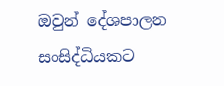ඔවුන් දේශපාලන  සංසිද්ධියකට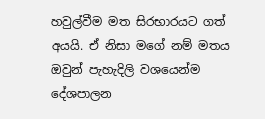හවුල්වීම මත සිරභාරයට ගත් අයයි. ඒ නිසා මගේ නම් මතය ඔවුන් පැහැදිලි වශයෙන්ම දේශපාලන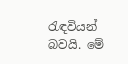රැඳවියන් බවයි. මේ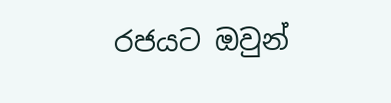රජයට ඔවුන්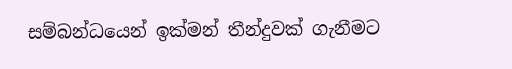සම්බන්ධයෙන් ඉක්මන් තීන්දුවක් ගැනීමට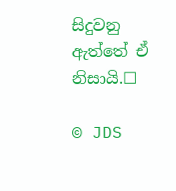සිදුවනු ඇත්තේ ඒ නිසායි.☐

© JDS